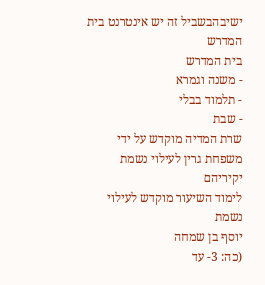ישיבהבשביל זה יש אינטרנט בית המדרש
בית המדרש
- משנה וגמרא
- תלמוד בבלי
- שבת
שרת המדיה מוקדש על ידי משפחת גרין לעילוי נשמת יקיריהם
לימוד השיעור מוקדש לעילוי נשמת
יוסף בן שמחה
(כה: 3- עד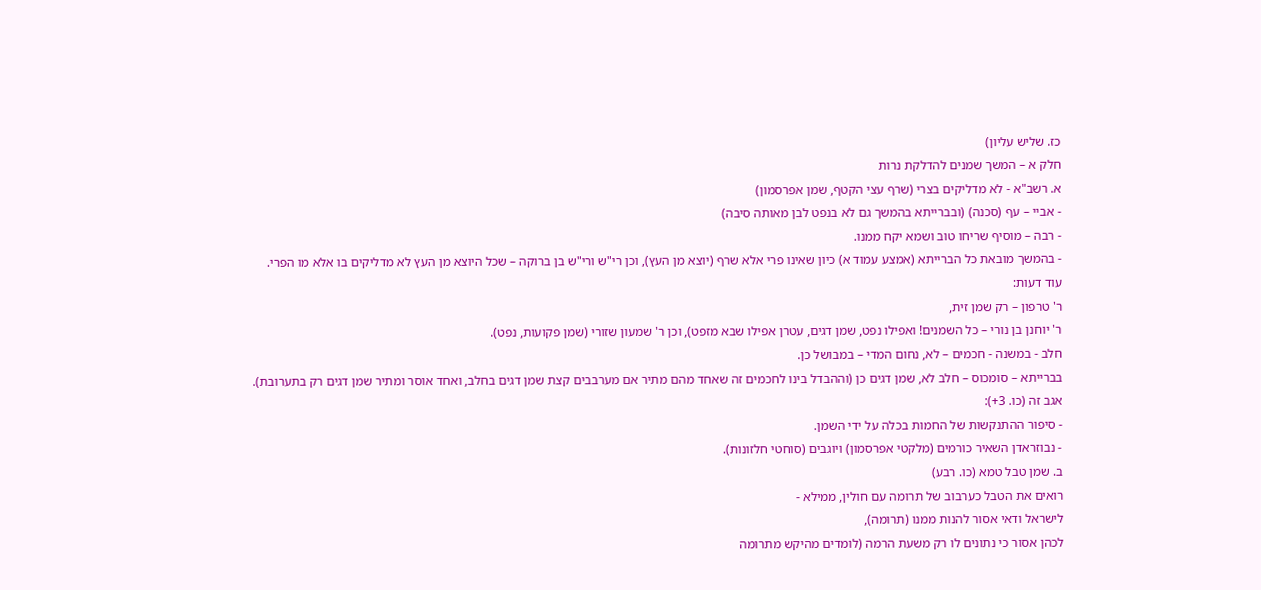כז. שליש עליון)
חלק א – המשך שמנים להדלקת נרות
א. רשב"א - לא מדליקים בצרי (שרף עצי הקטף, שמן אפרסמון)
- אביי – עף (סכנה) (ובברייתא בהמשך גם לא בנפט לבן מאותה סיבה)
- רבה – מוסיף שריחו טוב ושמא יקח ממנו.
- בהמשך מובאת כל הברייתא (אמצע עמוד א) כיון שאינו פרי אלא שרף (יוצא מן העץ), וכן רי"ש ורי"ש בן ברוקה – שכל היוצא מן העץ לא מדליקים בו אלא מו הפרי.
עוד דעות:
ר' טרפון – רק שמן זית,
ר' יוחנן בן נורי – כל השמנים! ואפילו נפט, שמן דגים, עטרן אפילו שבא מזפט), וכן ר' שמעון שזורי (שמן פקועות, נפט).
חלב - במשנה - חכמים – לא, נחום המדי – במבושל כן.
בברייתא – סומכוס – חלב לא, שמן דגים כן (וההבדל בינו לחכמים זה שאחד מהם מתיר אם מערבבים קצת שמן דגים בחלב, ואחד אוסר ומתיר שמן דגים רק בתערובת).
אגב זה (כו. 3+):
- סיפור ההתנקשות של החמות בכלה על ידי השמן.
- נבוזראדן השאיר כורמים (מלקטי אפרסמון) ויוגבים (סוחטי חלזונות).
ב. שמן טבל טמא (כו. רבע)
רואים את הטבל כערבוב של תרומה עם חולין, ממילא -
לישראל ודאי אסור להנות ממנו (תרומה),
לכהן אסור כי נתונים לו רק משעת הרמה (לומדים מהיקש מתרומה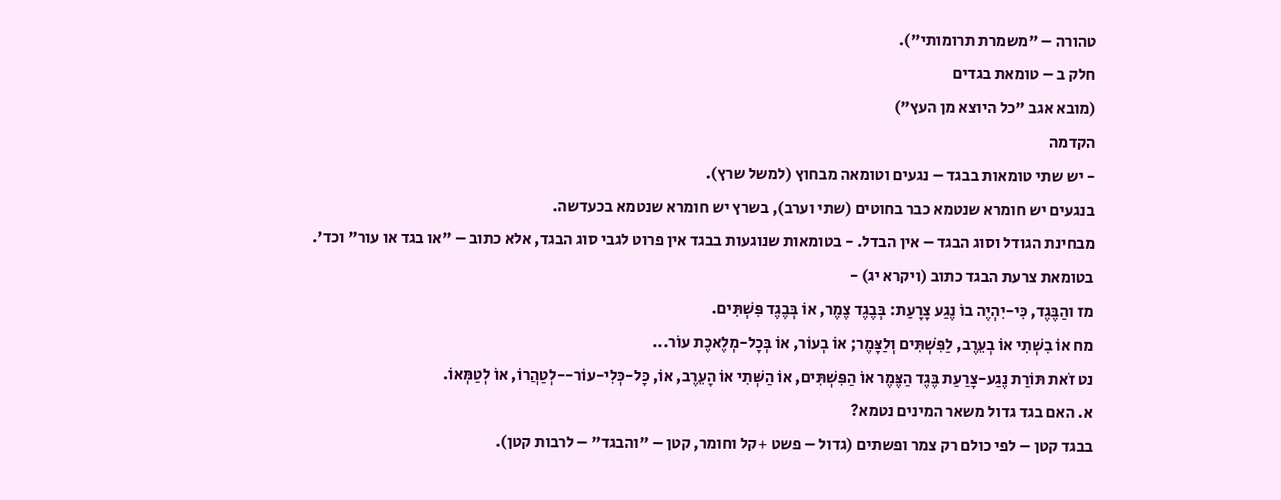טהורה – "משמרת תרומותי").
חלק ב – טומאת בגדים
(מובא אגב "כל היוצא מן העץ")
הקדמה
- יש שתי טומאות בבגד – נגעים וטומאה מבחוץ (למשל שרץ).
בנגעים יש חומרא שנטמא כבר בחוטים (שתי וערב), בשרץ יש חומרא שנטמא בכעדשה.
מבחינת הגודל וסוג הבגד – אין הבדל. - בטומאות שנוגעות בבגד אין פרוט לגבי סוג הבגד, אלא כתוב – "או בגד או עור" וכד'.
בטומאת צרעת הבגד כתוב (ויקרא יג) -
מז והַבֶּגֶד, כִּי-יִהְיֶה בוֹ נֶגַע צָרָעַת: בְּבֶגֶד צֶמֶר, אוֹ בְּבֶגֶד פִּשְׁתִּים.
מח אוֹ בִשְׁתִי אוֹ בְעֵרֶב, לַפִּשְׁתִּים וְלַצָּמֶר; אוֹ בְעוֹר, אוֹ בְּכָל-מְלֶאכֶת עוֹר...
נט זֹאת תּוֹרַת נֶגַע-צָרַעַת בֶּגֶד הַצֶּמֶר אוֹ הַפִּשְׁתִּים, אוֹ הַשְּׁתִי אוֹ הָעֵרֶב, אוֹ, כָּל-כְּלִי-עוֹר--לְטַהֲרוֹ, אוֹ לְטַמְּאוֹ.
א. האם בגד גדול משאר המינים נטמא?
בבגד קטן – לפי כולם רק צמר ופשתים (גדול – פשט +קל וחומר, קטן – "והבגד" – לרבות קטן).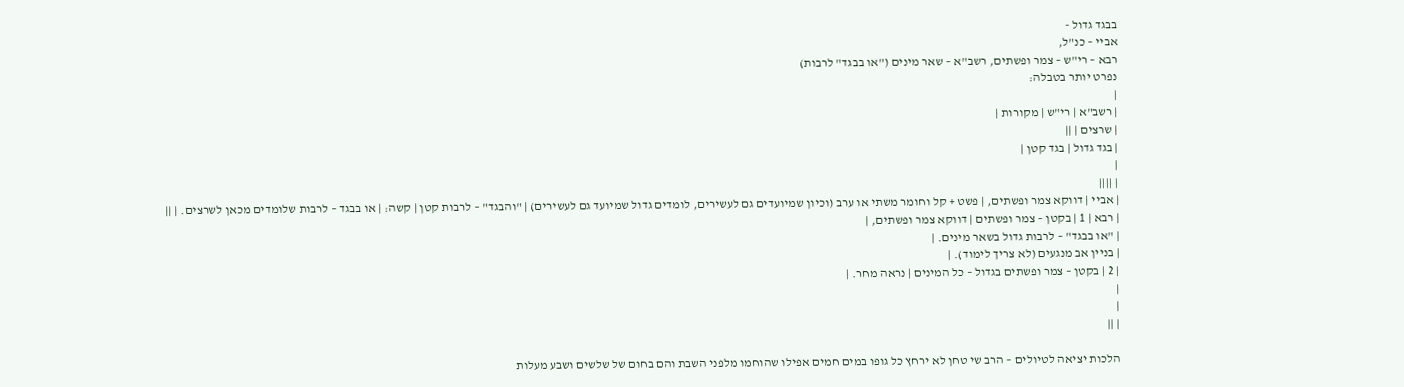בבגד גדול -
אביי – כנ"ל,
רבא – רי"ש – צמר ופשתים, רשב"א – שאר מינים ("או בבגד" לרבות)
נפרט יותר בטבלה:
|
| רשב"א | רי"ש | מקורות |
| שרצים | ||
| בגד גדול | בגד קטן |
|
| ||||
| אביי | דווקא צמר ופשתים, | פשט + קל וחומר משתי או ערב (וכיון שמיועדים גם לעשירים, לומדים גדול שמיועד גם לעשירים) | "והבגד" – לרבות קטן | קשה: | או בבגד – לרבות שלומדים מכאן לשרצים. | ||
| רבא | 1 | בקטן – צמר ופשתים | דווקא צמר ופשתים, |
| "או בבגד" – לרבות גדול בשאר מינים. |
| בניין אב מנגעים (לא צריך לימוד). |
| 2 | בקטן – צמר ופשתים בגדול – כל המינים | נראה מחר. |
|
|
| ||

הלכות יציאה לטיולים – הרב שי טחן לא ירחץ כל גופו במים חמים אפילו שהוחמו מלפני השבת והם בחום של שלשים ושבע מעלות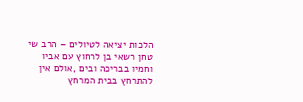הלכות יציאה לטיולים – הרב שי טחן רשאי בן לרחוץ עם אביו וחמיו בבריכה ובים ,אולם אין להתרחץ בבית המרחץ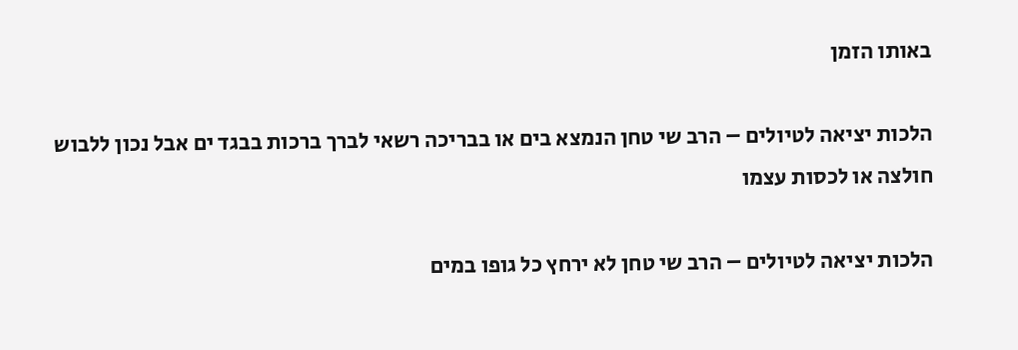באותו הזמן

הלכות יציאה לטיולים – הרב שי טחן הנמצא בים או בבריכה רשאי לברך ברכות בבגד ים אבל נכון ללבוש חולצה או לכסות עצמו

הלכות יציאה לטיולים – הרב שי טחן לא ירחץ כל גופו במים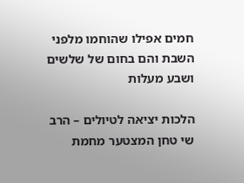חמים אפילו שהוחמו מלפני השבת והם בחום של שלשים ושבע מעלות

הלכות יציאה לטיולים – הרב שי טחן המצטער מחמת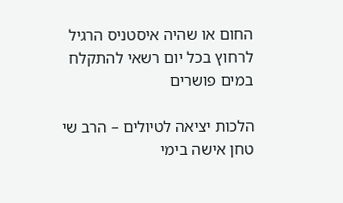החום או שהיה איסטניס הרגיל לרחוץ בכל יום רשאי להתקלח במים פושרים

הלכות יציאה לטיולים – הרב שי טחן אישה בימי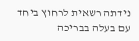נידתה רשאית לרחוץ ביחד עם בעלה בבריכה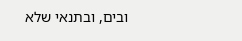ובים, ובתנאי שלא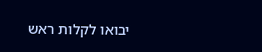יבואו לקלות ראש